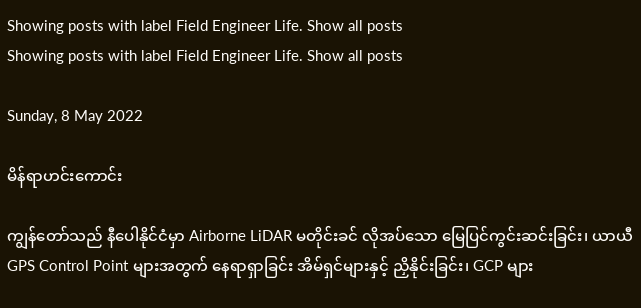Showing posts with label Field Engineer Life. Show all posts
Showing posts with label Field Engineer Life. Show all posts

Sunday, 8 May 2022

မိန်ရာဟင်းကောင်း

ကျွန်တော်သည် နီပေါနိုင်ငံမှာ Airborne LiDAR မတိုင်းခင် လိုအပ်သော မြေပြင်ကွင်းဆင်းခြင်း၊ ယာယီ GPS Control Point များအတွက် နေရာရှာခြင်း အိမ်ရှင်များနှင့် ညှိနိုင်းခြင်း၊ GCP များ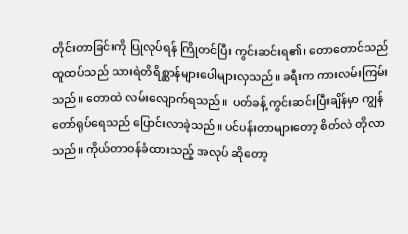တိုင်းတာခြင်းကို ပြုလုပ်ရန် ကြိုတင်ပြီး ကွင်းဆင်းရ၏၊ တောတောင်သည် ထူထပ်သည် သားရဲတိရိစ္ဆာန်များပေါများလှသည်။ ခရီးက ကားလမ်းကြမ်းသည်။ တောထဲ လမ်းလျောက်ရသည်။  ပတ်ခန့် ကွင်းဆင်းပြီးချိန်မှာ ကျွန်တော်ရုပ်ရေသည် ပြောင်းလာခဲ့သည်။ ပင်ပန်းတာများတော့ စိတ်လဲ တိုလာသည်။ ကိုယ်တာဝန်ခံထားသည့် အလုပ် ဆိုတော့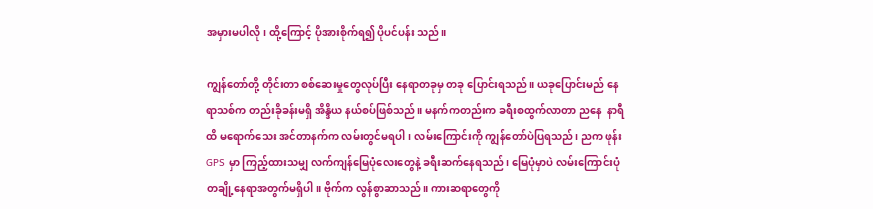အမှားမပါလို၊ ထို့ကြောင့် ပိုအားစိုက်ရ၍ ပိုပင်ပန်း သည်။

ကျွန်တော်တို့ တိုင်းတာ စစ်ဆေးမှုတွေလုပ်ပြီး နေရာတခုမှ တခု ပြောင်းရသည်။ ယခုပြောင်းမည် နေရာသစ်က တည်းခိုခန်းမရှိ အိန္ဒိယ နယ်စပ်ဖြစ်သည်။ မနက်ကတည်းက ခရီးစထွက်လာတာ ညနေ  နာရီထိ မရောက်သေး အင်တာနက်က လမ်းတွင်မရပါ၊ လမ်းကြောင်းကို ကျွန်တော်ပဲပြရသည်၊ ညက ဖုန်း GPS မှာ ကြည့်ထားသမျှ လက်ကျန်မြေပုံလေးတွေနဲ့ ခရီးဆက်နေရသည်၊ မြေပုံမှာပဲ လမ်းကြောင်းပုံ တချို့နေရာအတွက်မရှိပါ။ ဗိုက်က လွန်စွာဆာသည်။ ကားဆရာတွေကို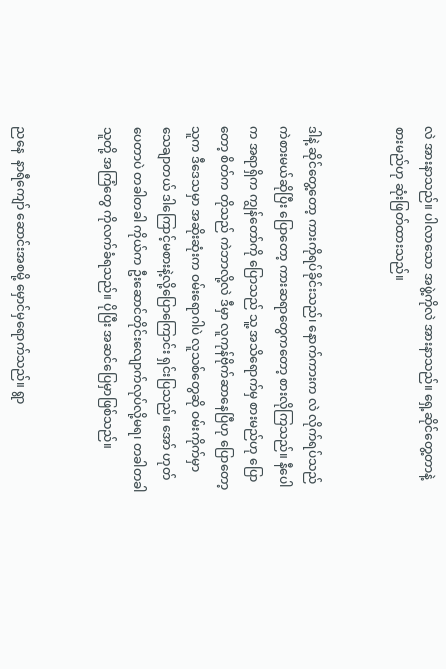လဲ အားနာသည်။ ပါလာသော အဖွဲ့ကိုလဲ အားနာသည်။ ရှေ့ဆိုင်တွေ့တာနဲ့ စားမည်ဟု ဆုံးဖြတ်ထားသည်။


ဒါနဲ့ ဆိုင်တွေ့တော့ ကားကိုရပ်ခိုင်းသည်၊ နောက်ကားက လဲ လိုက်ရပ်သည် ကဲစားမယ်ဆိုပြီး ပြောတော့ ကားဆရာတွေကတော့ စားလိုကြသည်။ နီပေါက အရာရှိက ကျွန်တော်ကို ပြောသည် သူ့ အသိရောက်မှ စားမည်ဟု ပြောတော့ စိတ်က တိုသည် ကဲဘာလို့လဲ ဒီမှာ လူကုန်ဗိုက်ဆာနေပြီဟု ပြောတော့ သူက ဒီဒေသမှာ အဆိုးဆုံးက ဝမ်းရောဂါပဲ လူသစ်တွေဆို ဝမ်းကိုက်မှာ သေချာတယ် ဒါကြောင့်မစားနဲ့လို့ပြောကြောင်း ရှင်းပြသည်။ အော် ဟုတ်ပေတာပဲ တခါတခါ ကိုယ်က ဦးဆောင်တိုင်းလျောက်လုပ်လို့မရ၊ တခါတခါ သူတို့ အကြံတွေ ကိုလက်ခံရသည်။ ပိုပြီး အဆင်ပြေမှာဖြစ်သည်။


ညနေ  နာရီကျော် ဆောင်းအစမို့ မှောင်မှရောက်သည်။ ရွာ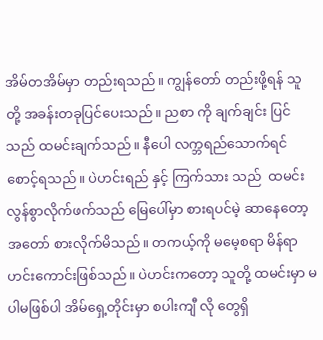အိမ်တအိမ်မှာ တည်းရသည်။ ကျွန်တော် တည်းဖို့ရန် သူတို့ အခန်းတခုပြင်ပေးသည်။ ညစာ ကို ချက်ချင်း ပြင်သည် ထမင်းချက်သည်။ နီပေါ လက္ဘရည်သောက်ရင် စောင့်ရသည်။ ပဲဟင်းရည် နှင့် ကြက်သား သည်  ထမင်း လွန်စွာလိုက်ဖက်သည် မြေပေါ်မှာ စားရပင်မဲ့ ဆာနေတော့ အတော် စားလိုက်မိသည်။ တကယ့်ကို မမေ့စရာ မိန်ရာဟင်းကောင်းဖြစ်သည်။ ပဲဟင်းကတော့ သူတို့ ထမင်းမှာ မပါမဖြစ်ပါ အိမ်ရှေ့တိုင်းမှာ စပါးကျီ လို တွေရှိ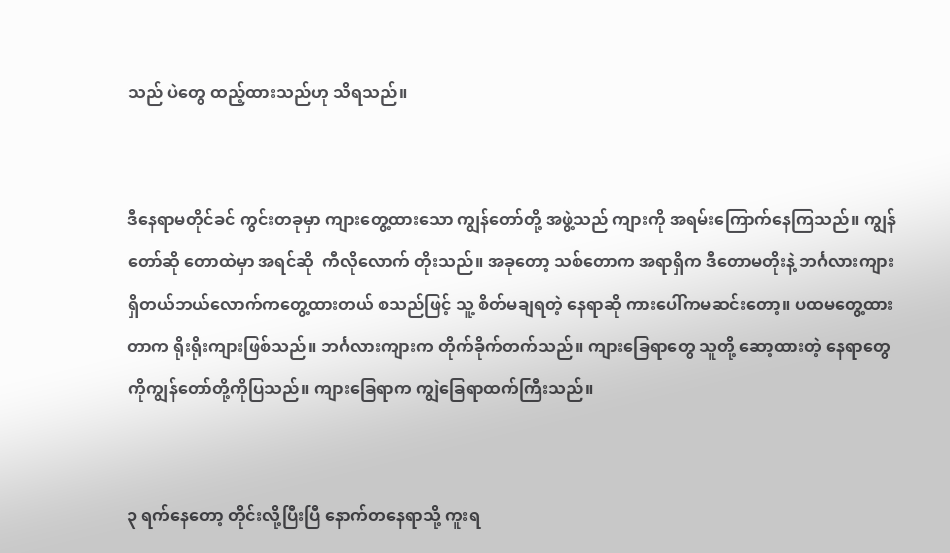သည် ပဲတွေ ထည့်ထားသည်ဟု သိရသည်။


ဒီနေရာမတိုင်ခင် ကွင်းတခုမှာ ကျားတွေ့ထားသော ကျွန်တော်တို့ အဖွဲ့သည် ကျားကို အရမ်းကြောက်နေကြသည်။ ကျွန်တော်ဆို တောထဲမှာ အရင်ဆို  ကီလိုလောက် တိုးသည်။ အခုတော့ သစ်တောက အရာရှိက ဒီတောမတိုးနဲ့ ဘင်္ဂလားကျားရှိတယ်ဘယ်လောက်ကတွေ့ထားတယ် စသည်ဖြင့် သူ့ စိတ်မချရတဲ့ နေရာဆို ကားပေါ်ကမဆင်းတော့။ ပထမတွေ့ထားတာက ရိုးရိုးကျားဖြစ်သည်။ ဘင်္ဂလားကျားက တိုက်ခိုက်တက်သည်။ ကျားခြေရာတွေ သူတို့ ဆော့ထားတဲ့ နေရာတွေကိုကျွန်တော်တို့ကိုပြသည်။ ကျားခြေရာက ကျွဲခြေရာထက်ကြီးသည်။


၃ ရက်နေတော့ တိုင်းလို့ပြီးပြီ နောက်တနေရာသို့ ကူးရ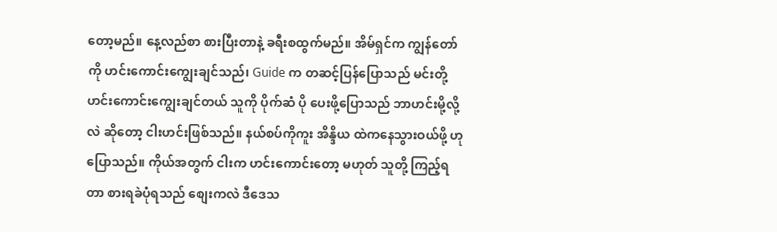တော့မည်။ နေ့လည်စာ စားပြီးတာနဲ့ ခရီးစထွက်မည်။ အိမ်ရှင်က ကျွန်တော်ကို ဟင်းကောင်းကျွေးချင်သည်၊ Guide က တဆင့်ပြန်ပြောသည် မင်းတို့ဟင်းကောင်းကျွေးချင်တယ် သူကို ပိုက်ဆံ ပို ပေးဖို့ပြောသည် ဘာဟင်းမို့လို့လဲ ဆိုတော့ ငါးဟင်းဖြစ်သည်။ နယ်စပ်ကိုကူး အိန္ဒိယ ထဲကနေသွားဝယ်ဖို့ ဟု ပြောသည်။ ကိုယ်အတွက် ငါးက ဟင်းကောင်းတော့ မဟုတ် သူတို့ ကြည့်ရတာ စားရခဲပုံရသည် စျေးကလဲ ဒီဒေသ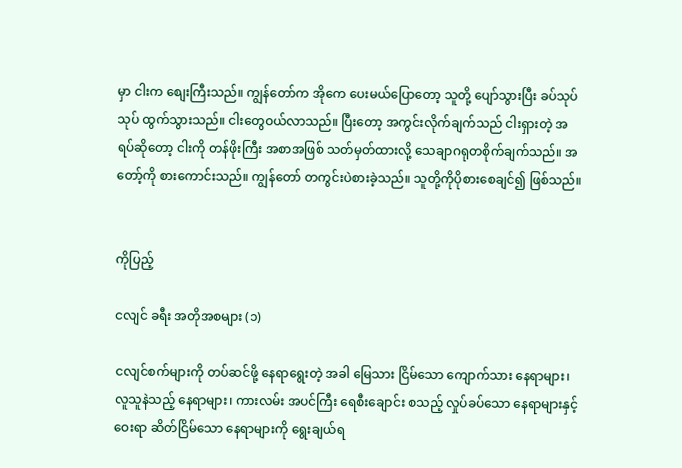မှာ ငါးက စျေးကြီးသည်။ ကျွန်တော်က အိုကေ ပေးမယ်ပြောတော့ သူတို့ ပျော်သွားပြီး ခပ်သုပ်သုပ် ထွက်သွားသည်။ ငါးတွေဝယ်လာသည်။ ပြီးတော့ အကွင်းလိုက်ချက်သည် ငါးရှားတဲ့ အရပ်ဆိုတော့ ငါးကို တန်ဖိုးကြီး အစာအဖြစ် သတ်မှတ်ထားလို့ သေချာဂရုတစိုက်ချက်သည်။ အတော့်ကို စားကောင်းသည်။ ကျွန်တော် တကွင်းပဲစားခဲ့သည်။ သူတို့ကိုပိုစားစေချင်၍ ဖြစ်သည်။


ကိုပြည့်

ငလျင် ခရီး အတိုအစများ (၁)

ငလျင်စက်များကို တပ်ဆင်ဖို့ နေရာရွေးတဲ့ အခါ မြေသား ငြိမ်သော ကျောက်သား နေရာများ၊ လူသူနဲသည့် နေရာများ၊ ကားလမ်း အပင်ကြီး ရေစီးချောင်း စသည့် လှုပ်ခပ်သော နေရာများနှင့်ဝေးရာ ဆိတ်ငြိမ်သော နေရာများကို ရွေးချယ်ရ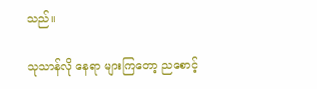သည်။

သုသာန်လို နေရာ များကြတော့ ညစောင့်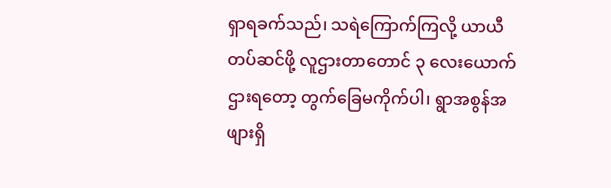ရှာရခက်သည်၊ သရဲကြောက်ကြလို့ ယာယီတပ်ဆင်ဖို့ လူဌားတာတောင် ၃ လေးယောက်ဌားရတော့ တွက်ခြေမကိုက်ပါ၊ ရွာအစွန်အဖျားရှိ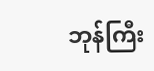ဘုန်ကြီး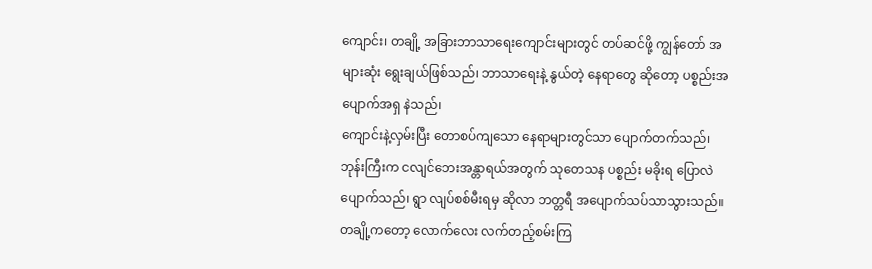ကျောင်း၊ တချို့ အခြားဘာသာရေးကျောင်းများတွင် တပ်ဆင်ဖို့ ကျွန်တော် အများဆုံး ရွေးချယ်ဖြစ်သည်၊ ဘာသာရေးနဲ့ နွယ်တဲ့ နေရာတွေ ဆိုတော့ ပစ္စည်းအပျောက်အရှ နဲသည်၊
ကျောင်းနဲ့လှမ်းပြီး တောစပ်ကျသော နေရာများတွင်သာ ပျောက်တက်သည်၊ ဘုန်းကြီးက ငလျင်ဘေးအန္တာရယ်အတွက် သုတေသန ပစ္စည်း မခိုးရ ပြောလဲ ပျောက်သည်၊ ရွာ လျပ်စစ်မီးရမှ ဆိုလာ ဘတ္တရီ အပျောက်သပ်သာသွားသည်။
တချို့ကတော့ လောက်လေး လက်တည့်စမ်းကြ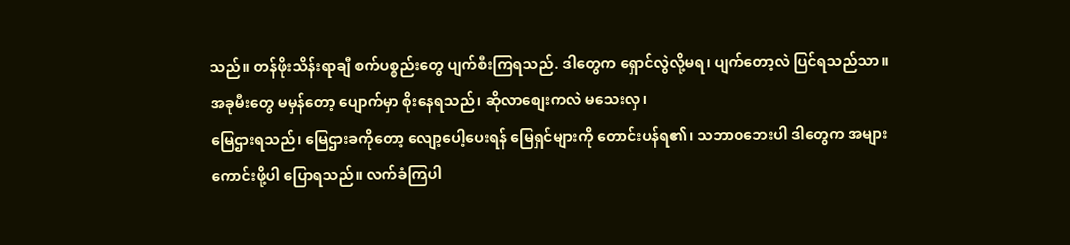သည်။ တန်ဖိုးသိန်းရာချီ စက်ပစ္စည်းတွေ ပျက်စီးကြရသည်. ဒါတွေက ရှောင်လွဲလို့မရ၊ ပျက်တော့လဲ ပြင်ရသည်သာ။
အခုမီးတွေ မမှန်တော့ ပျောက်မှာ စိုးနေရသည်၊ ဆိုလာစျေးကလဲ မသေးလှ၊
မြေဌားရသည်၊ မြေဌားခကိုတော့ လျော့ပေါ့ပေးရန် မြေရှင်များကို တောင်းပန်ရ၏၊ သဘာ၀ဘေးပါ ဒါတွေက အများကောင်းဖို့ပါ ပြောရသည်။ လက်ခံကြပါ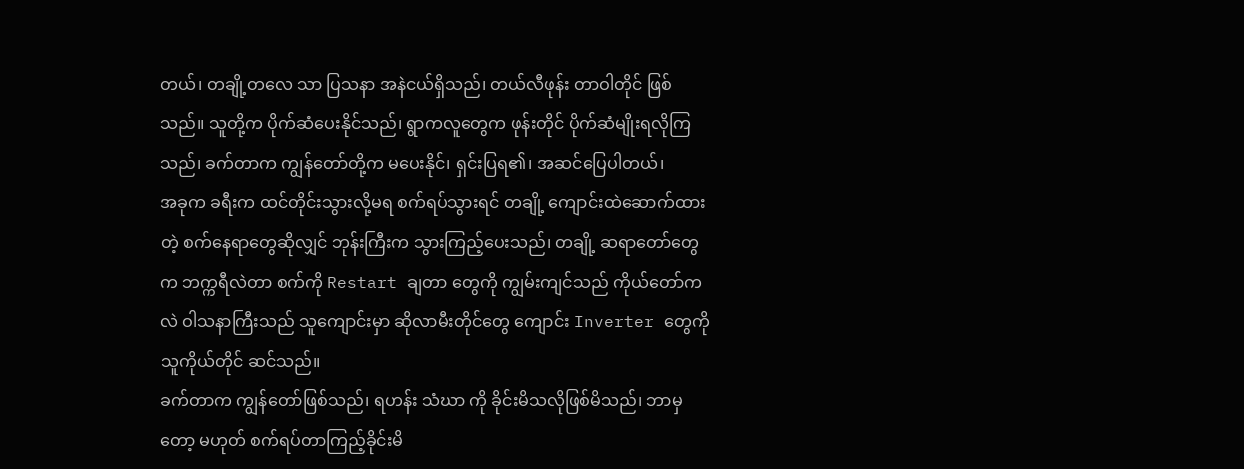တယ်၊ တချို့တလေ သာ ပြသနာ အနဲငယ်ရှိသည်၊ တယ်လီဖုန်း တာဝါတိုင် ဖြစ်သည်။ သူတို့က ပိုက်ဆံပေးနိုင်သည်၊ ရွာကလူတွေက ဖုန်းတိုင် ပိုက်ဆံမျိုးရလိုကြသည်၊ ခက်တာက ကျွန်တော်တို့က မပေးနိုင်၊ ရှင်းပြရ၏၊ အဆင်ပြေပါတယ်၊
အခုက ခရီးက ထင်တိုင်းသွားလို့မရ စက်ရပ်သွားရင် တချို့ ကျောင်းထဲဆောက်ထားတဲ့ စက်နေရာတွေဆိုလျှင် ဘုန်းကြီးက သွားကြည့်ပေးသည်၊ တချို့ ဆရာတော်တွေက ဘက္ကရီလဲတာ စက်ကို Restart ချတာ တွေကို ကျွမ်းကျင်သည် ကိုယ်တော်ကလဲ ဝါသနာကြီးသည် သူကျောင်းမှာ ဆိုလာမီးတိုင်တွေ ကျောင်း Inverter တွေကို သူကိုယ်တိုင် ဆင်သည်။
ခက်တာက ကျွန်တော်ဖြစ်သည်၊ ရဟန်း သံဃာ ကို ခိုင်းမိသလိုဖြစ်မိသည်၊ ဘာမှတော့ မဟုတ် စက်ရပ်တာကြည့်ခိုင်းမိ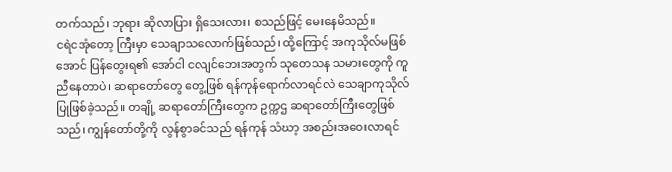တက်သည်၊ ဘုရား ဆိုလာပြား ရှိသေးလား၊ စသည်ဖြင့် မေးနေမိသည်။
ငရဲငအုံတော့ ကြီးမှာ သေချာသလောက်ဖြစ်သည်၊ ထို့ကြောင့် အကုသိုလ်မဖြစ်အောင် ပြန်တွေးရ၏ အော်ငါ ငလျင်ဘေးအတွက် သုတေသန သမားတွေကို ကူညီနေတာပဲ၊ ဆရာတော်တွေ တွေ့ဖြစ် ရန်ကုန်ရောက်လာရင်လဲ သေချာကုသိုလ်ပြုဖြစ်ခဲ့သည်။ တချို့ ဆရာတော်ကြီးတွေက ဥက္ကဌ ဆရာတော်ကြီးတွေဖြစ်သည်၊ ကျွန်တော်တို့ကို လွန်စွာခင်သည် ရန်ကုန် သံဃာ့ အစည်းအဝေးလာရင်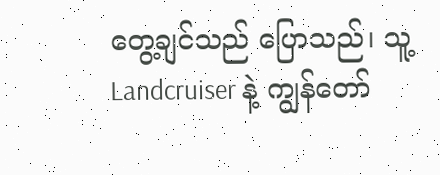တွေ့ချင်သည် ပြောသည်၊ သူ့ Landcruiser နဲ့ ကျွန်တော်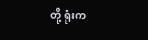တို့ ရုံးက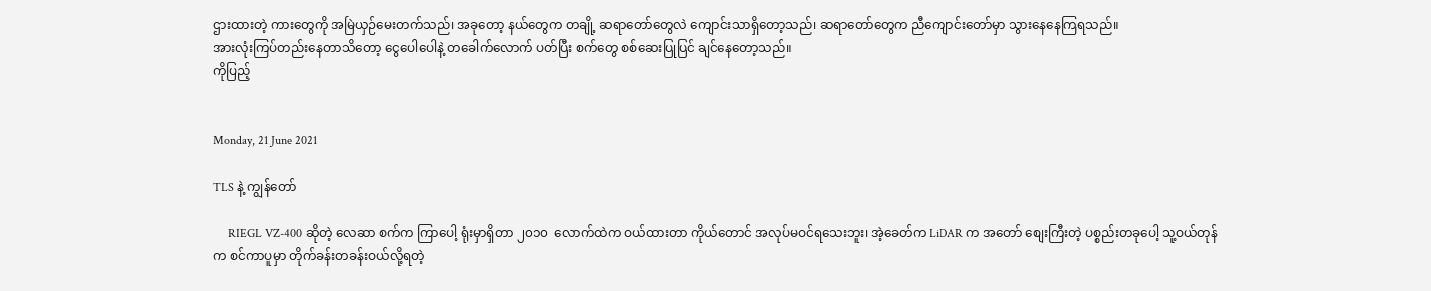ဌားထားတဲ့ ကားတွေကို အမြဲယှဉ်မေးတက်သည်၊ အခုတော့ နယ်တွေက တချို့ ဆရာတော်တွေလဲ ကျောင်းသာရှိတော့သည်၊ ဆရာတော်တွေက ညီကျောင်းတော်မှာ သွားနေနေကြရသည်။
အားလုံးကြပ်တည်းနေတာသိတော့ ငွေပေါပေါနဲ့ တခေါက်လောက် ပတ်ပြီး စက်တွေ စစ်ဆေးပြုပြင် ချင်နေတော့သည်။
ကိုပြည့်


Monday, 21 June 2021

TLS နဲ့ ကျွန်တော်

     RIEGL VZ-400 ဆိုတဲ့ လေဆာ စက်က ကြာပေါ့ ရုံးမှာရှိတာ ၂၀၁၀  လောက်ထဲက ဝယ်ထားတာ ကိုယ်တောင် အလုပ်မဝင်ရသေးဘူး၊ အဲ့ခေတ်က LiDAR က အတော် စျေးကြီးတဲ့ ပစ္စည်းတခုပေါ့ သူ့ဝယ်တုန်က စင်ကာပူမှာ တိုက်ခန်းတခန်းဝယ်လို့ရတဲ့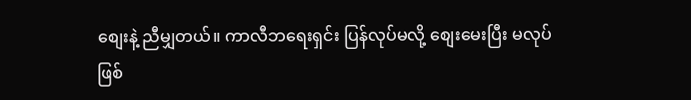စျေးနဲ့ ညီမျှတယ်။ ကာလီဘရေးရှင်း ပြန်လုပ်မလို့ စျေးမေးပြီး မလုပ်ဖြစ်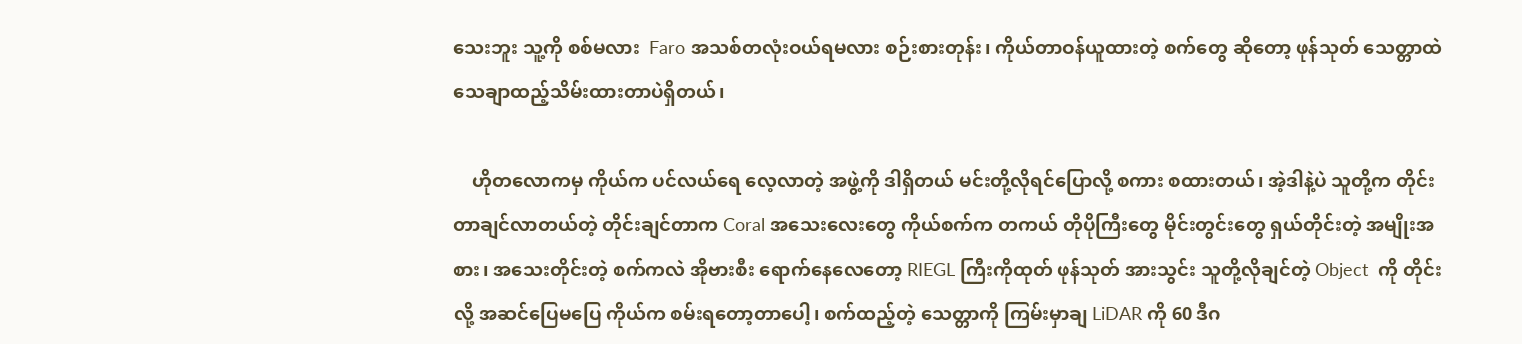သေးဘူး သူ့ကို စစ်မလား  Faro အသစ်တလုံးဝယ်ရမလား စဉ်းစားတုန်း၊ ကိုယ်တာဝန်ယူထားတဲ့ စက်တွေ ဆိုတော့ ဖုန်သုတ် သေတ္တာထဲ သေချာထည့်သိမ်းထားတာပဲရှိတယ်၊

    ဟိုတလောကမှ ကိုယ်က ပင်လယ်ရေ လေ့လာတဲ့ အဖွဲ့ကို ဒါရှိတယ် မင်းတို့လိုရင်ပြောလို့ စကား စထားတယ်၊ အဲ့ဒါနဲ့ပဲ သူတို့က တိုင်းတာချင်လာတယ်တဲ့ တိုင်းချင်တာက Coral အသေးလေးတွေ ကိုယ်စက်က တကယ် တိုပိုကြီးတွေ မိုင်းတွင်းတွေ ရှယ်တိုင်းတဲ့ အမျိုးအစား၊ အသေးတိုင်းတဲ့ စက်ကလဲ အိုဗားစီး ရောက်နေလေတော့ RIEGL ကြီးကိုထုတ် ဖုန်သုတ် အားသွင်း သူတို့လိုချင်တဲ့ Object  ကို တိုင်းလို့ အဆင်ပြေမပြေ ကိုယ်က စမ်းရတော့တာပေါ့၊ စက်ထည့်တဲ့ သေတ္တာကို ကြမ်းမှာချ LiDAR ကို 60 ဒီဂ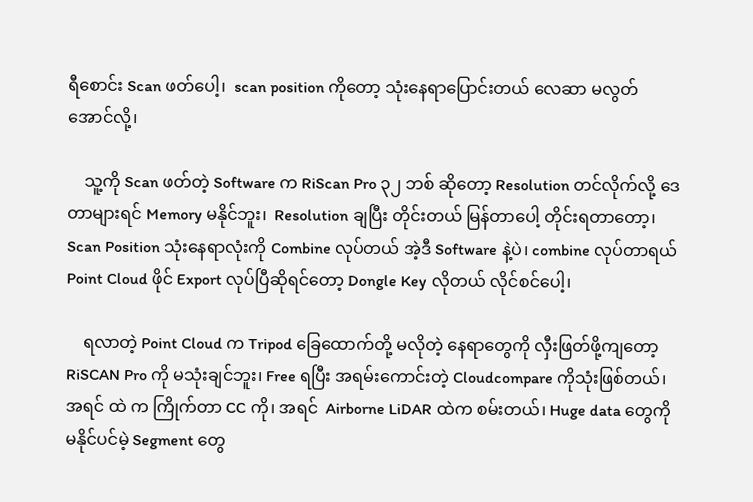ရီစောင်း Scan ဖတ်ပေါ့၊  scan position ကိုတော့ သုံးနေရာပြောင်းတယ် လေဆာ မလွတ်အောင်လို့၊

    သူ့ကို Scan ဖတ်တဲ့ Software က RiScan Pro ၃၂ ဘစ် ဆိုတော့ Resolution တင်လိုက်လို့ ဒေတာများရင် Memory မနိုင်ဘူး၊  Resolution ချပြီး တိုင်းတယ် မြန်တာပေါ့ တိုင်းရတာတော့၊ Scan Position သုံးနေရာလုံးကို Combine လုပ်တယ် အဲ့ဒီ Software နဲ့ပဲ၊ combine လုပ်တာရယ် Point Cloud ဖိုင် Export လုပ်ပြီဆိုရင်တော့ Dongle Key လိုတယ် လိုင်စင်ပေါ့၊

    ရလာတဲ့ Point Cloud က Tripod ခြေထောက်တို့ မလိုတဲ့ နေရာတွေကို လှီးဖြတ်ဖို့ကျတော့ RiSCAN Pro ကို မသုံးချင်ဘူး၊ Free ရပြီး အရမ်းကောင်းတဲ့ Cloudcompare ကိုသုံးဖြစ်တယ်၊ အရင် ထဲ က ကြိုက်တာ CC ကို၊ အရင်  Airborne LiDAR ထဲက စမ်းတယ်၊ Huge data တွေကို မနိုင်ပင်မဲ့ Segment တွေ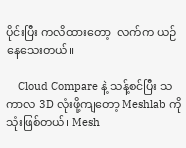ပိုင်းပြီး ကလိထားတော့  လက်က ယဉ်နေသေးတယ်။

    Cloud Compare နဲ့ သန့်စင်ပြီး သကာလ 3D လုံးဖို့ကျတော့ Meshlab ကို သုံးဖြစ်တယ်၊ Mesh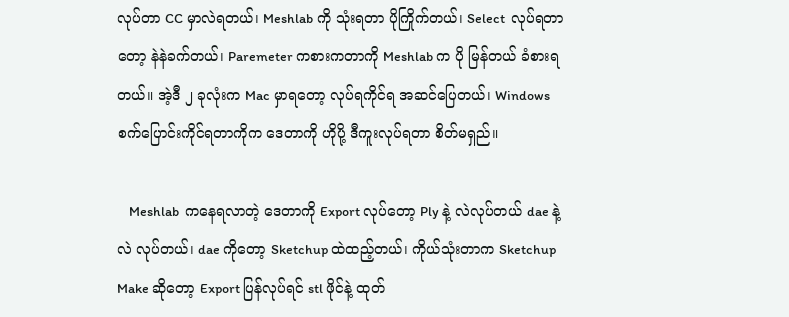လုပ်တာ CC မှာလဲရတယ်၊ Meshlab ကို သုံးရတာ ပိုကြိုက်တယ်၊ Select  လုပ်ရတာတော့ နဲနဲခက်တယ်၊ Paremeter ကစားကတာကို Meshlab က ပို မြန်တယ် ခံစားရတယ်။ အဲ့ဒီ ၂ ခုလုံးက Mac မှာရတော့ လုပ်ရကိုင်ရ အဆင်ပြေတယ်၊ Windows စက်ပြောင်းကိုင်ရတာကိုက ဒေတာကို ဟိုပို့ ဒီကူးလုပ်ရတာ စိတ်မရှည်။

    Meshlab  ကနေရလာတဲ့ ဒေတာကို Export လုပ်တော့ Ply နဲ့ လဲလုပ်တယ် dae နဲ့လဲ လုပ်တယ်၊ dae ကိုတော့ Sketchup ထဲထည့်တယ်၊ ကိုယ်သုံးတာက Sketchup Make ဆိုတော့ Export ပြန်လုပ်ရင် stl ဖိုင်နဲ့ ထုတ်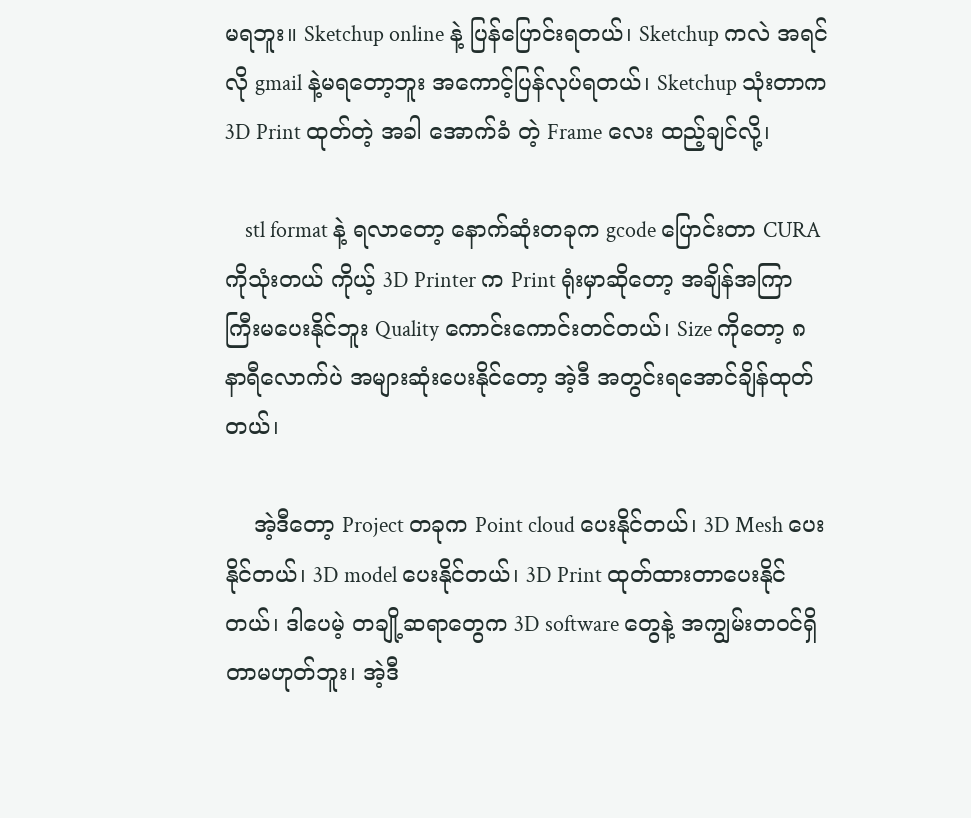မရဘူး။ Sketchup online နဲ့ ပြန်ပြောင်းရတယ်၊ Sketchup ကလဲ အရင်လို gmail နဲ့မရတော့ဘူး အကောင့်ပြန်လုပ်ရတယ်၊ Sketchup သုံးတာက 3D Print ထုတ်တဲ့ အခါ အောက်ခံ တဲ့ Frame လေး ထည့်ချင်လို့၊

    stl format နဲ့ ရလာတော့ နောက်ဆုံးတခုက gcode ပြောင်းတာ CURA ကိုသုံးတယ် ကိုယ့် 3D Printer က Print ရုံးမှာဆိုတော့ အချိန်အကြာကြီးမပေးနိုင်ဘူး Quality ကောင်းကောင်းတင်တယ်၊ Size ကိုတော့ ၈ နာရီလောက်ပဲ အများဆုံးပေးနိုင်တော့ အဲ့ဒီ အတွင်းရအောင်ချိန်ထုတ်တယ်၊

    အဲ့ဒီတော့ Project တခုက Point cloud ပေးနိုင်တယ်၊ 3D Mesh ပေးနိုင်တယ်၊ 3D model ပေးနိုင်တယ်၊ 3D Print ထုတ်ထားတာပေးနိုင်တယ်၊ ဒါပေမဲ့ တချို့ဆရာတွေက 3D software တွေနဲ့ အကျွမ်းတဝင်ရှိတာမဟုတ်ဘူး၊ အဲ့ဒီ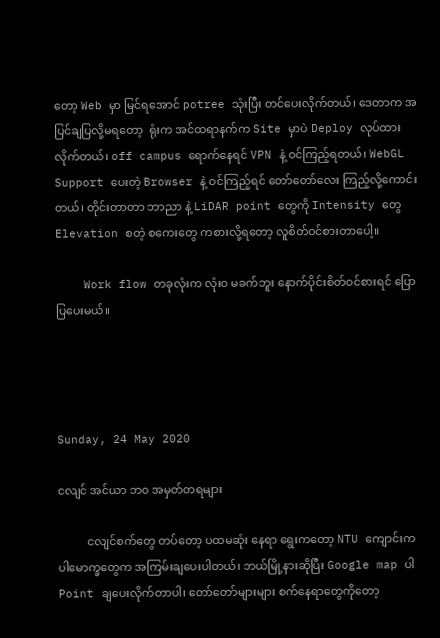တော့ Web မှာ မြင်ရအောင် potree သုံးပြီး တင်ပေးလိုက်တယ်၊ ဒေတာက အပြင်ချပြလို့မရတော့  ရုံးက အင်ထရာနက်က Site မှာပဲ Deploy လုပ်ထားလိုက်တယ်၊ off campus ရောက်နေရင် VPN နဲ့ ဝင်ကြည့်ရတယ်၊ WebGL Support ပေးတဲ့ Browser နဲ့ ဝင်ကြည့်ရင် တော်တော်လေး ကြည့်လို့ကောင်းတယ်၊ တိုင်းတာတာ ဘာညာ နဲ့ LiDAR point တွေကို Intensity တွေ Elevation စတဲ့ စကေးတွေ ကစားလို့ရတော့ လူစိတ်ဝင်စားတာပေါ့။

    Work flow တခုလုံးက လုံး၀ မခက်ဘူး နောက်ပိုင်းစိတ်ဝင်စားရင် ပြောပြပေးမယ်။




Sunday, 24 May 2020

ငလျင် အင်ယာ ဘ၀ အမှတ်တရများ

          ငလျင်စက်တွေ တပ်တော့ ပထမဆုံး နေရာ ရွေးကတော့ NTU ကျောင်းက ပါမောက္ခတွေက အကြမ်းချပေးပါတယ်၊ ဘယ်မြို့နားဆိုပြီး Google map ပါ Point ချပေးလိုက်တာပါ၊ တော်တော်များများ စက်နေရာတွေကိုတော့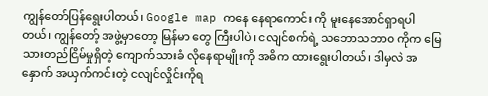ကျွန်တော်ပြန်ရွေးပါတယ်၊ Google map ကနေ နေရာကောင်း ကို မူးနေအောင်ရှာရပါတယ်၊ ကျွန်တော့် အဖွဲ့မှာတော့ မြန်မာ တွေ ကြီးပါပဲ၊ ငလျင်စက်ရဲ့ သဘောသဘာ၀ ကိုက မြေသားတည်ငြိမ်မှုရှိတဲ့ ကျောက်သားခံ လိုနေရာမျိုးကို အဓိက ထားရွေးပါတယ်၊ ဒါမှလဲ အနှောက် အယှက်ကင်းတဲ့ ငလျင်လှိုင်းကိုရ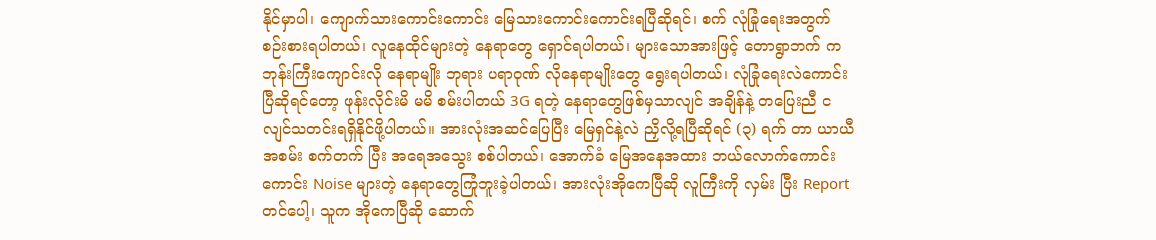နိုင်မှာပါ၊ ကျောက်သားကောင်းကောင်း မြေသားကောင်းကောင်းရပြီဆိုရင်၊ စက် လုံခြုံရေးအတွက် စဉ်းစားရပါတယ်၊ လူနေထိုင်များတဲ့ နေရာတွေ ရှောင်ရပါတယ်၊ များသောအားဖြင့် တောရွာဘက် က ဘုန်းကြီးကျောင်းလို နေရာမျိုး ဘုရား ပရာဝုဏ် လိုနေရာမျိုးတွေ ရွေးရပါတယ်၊ လုံခြုံရေးလဲကောင်းပြီဆိုရင်တော့ ဖုန်းလိုင်းမိ မမိ စမ်းပါတယ် 3G ရတဲ့ နေရာတွေဖြစ်မှသာလျင် အချိန်နဲ့ တပြေးညီ ငလျင်သတင်းရရှိနိုင်ဖို့ပါတယ်။ အားလုံးအဆင်ပြေပြီး မြေရှင်နဲ့လဲ ညှိလို့ရပြီဆိုရင် (၃) ရက် တာ ယာယီအစမ်း စက်တက် ပြီး အရေအသွေး စစ်ပါတယ်၊ အောက်ခံ မြေအနေအထား ဘယ်လောက်ကောင်းကောင်း Noise များတဲ့ နေရာတွေကြုံဘူးခဲ့ပါတယ်၊ အားလုံးအိုကေပြီဆို လူကြီးကို လှမ်း ပြီး Report တင်ပေါ့၊ သူက အိုကေပြီဆို ဆောက်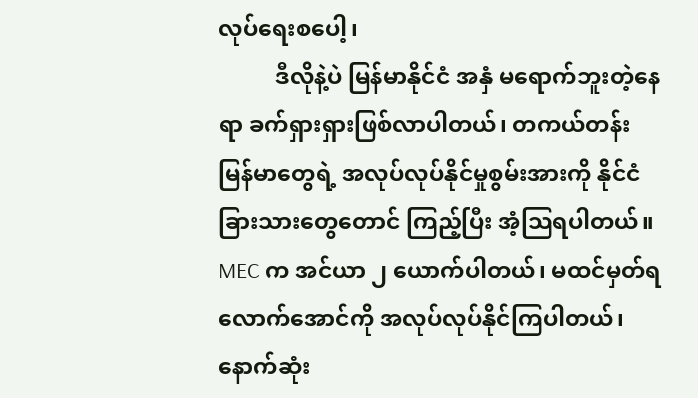လုပ်ရေးစပေါ့၊
          ဒီလိုနဲ့ပဲ မြန်မာနိုင်ငံ အနှံ မရောက်ဘူးတဲ့နေရာ ခက်ရှားရှားဖြစ်လာပါတယ်၊ တကယ်တန်း မြန်မာတွေရဲ့ အလုပ်လုပ်နိုင်မှုစွမ်းအားကို နိုင်ငံခြားသားတွေတောင် ကြည့်ပြီး အံ့သြရပါတယ်။ MEC က အင်ယာ ၂ ယောက်ပါတယ်၊ မထင်မှတ်ရလောက်အောင်ကို အလုပ်လုပ်နိုင်ကြပါတယ်၊ နောက်ဆုံး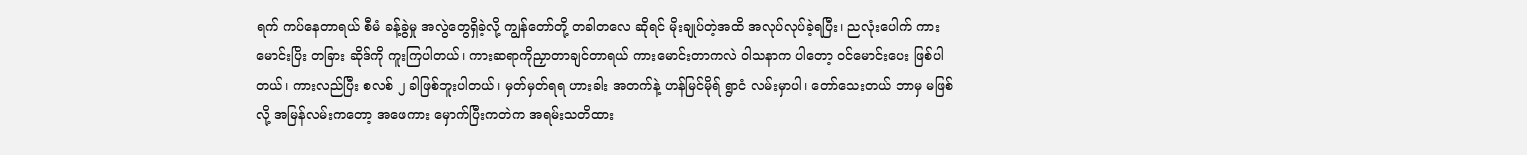ရက် ကပ်နေတာရယ် စီမံ ခန့်ခွဲမှု အလွဲတွေရှိခဲ့လို့ ကျွန်တော်တို့ တခါတလေ ဆိုရင် မိုးချုပ်တဲ့အထိ အလုပ်လုပ်ခဲ့ရပြီး၊ ညလုံးပေါက် ကားမောင်းပြိး တခြား ဆိုဒ်ကို ကူးကြပါတယ်၊ ကားဆရာကိုညှာတာချင်တာရယ် ကားမောင်းတာကလဲ ဝါသနာက ပါတော့ ဝင်မောင်းပေး ဖြစ်ပါတယ်၊ ကားလည်ပြီး စလစ် ၂ ခါဖြစ်ဘူးပါတယ်၊ မှတ်မှတ်ရရ ဟားခါး အတက်နဲ့ ဟန်မြင်မိုရ် ရွာငံ လမ်းမှာပါ၊ တော်သေးတယ် ဘာမှ မဖြစ်လို့ အမြန်လမ်းကတော့ အဖေကား မှောက်ပြီးကတဲက အရမ်းသတိထား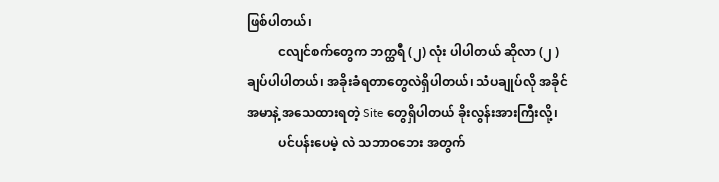ဖြစ်ပါတယ်၊
          ငလျင်စက်တွေက ဘက္ထရီ (၂) လုံး ပါပါတယ် ဆိုလာ (၂ ) ချပ်ပါပါတယ်၊ အခိုးခံရတာတွေလဲရှိပါတယ်၊ သံပချုပ်လို အခိုင်အမာနဲ့ အသေထားရတဲ့ Site တွေရှိပါတယ် ခိုးလွန်းအားကြီးလို့၊
          ပင်ပန်းပေမဲ့ လဲ သဘာဝဘေး အတွက်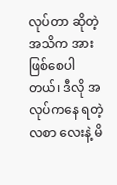လုပ်တာ ဆိုတဲ့ အသိက အားဖြစ်စေပါတယ်၊ ဒီလို အလုပ်ကနေ ရတဲ့ လစာ လေးနဲ့ မိ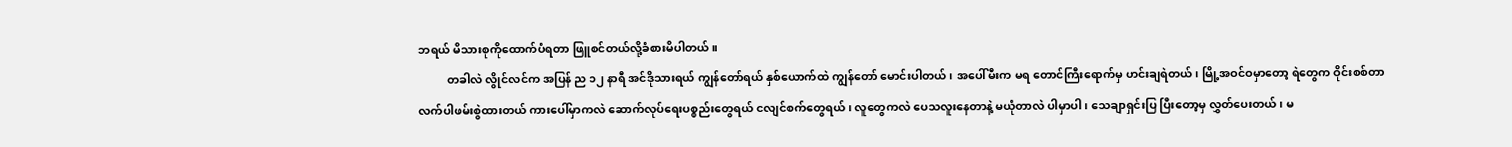ဘရယ် မိသားစုကိုထောက်ပံရတာ ဖြူစင်တယ်လို့ခံစားမိပါတယ်။
          တခါလဲ လွိုင်လင်က အပြန် ည ၁၂ နာရီ အင်ဒိုသားရယ် ကျွန်တော်ရယ် နှစ်ယောက်ထဲ ကျွန်တော် မောင်းပါတယ်၊ အပေါ်မီးက မရ တောင်ကြီးရောက်မှ ဟင်းချရဲတယ်၊ မြို့အဝင်ဝမှာတော့ ရဲတွေက ဝိုင်းစစ်တာ လက်ပါဖမ်းစွဲထားတယ် ကားပေါ်မှာကလဲ ဆောက်လုပ်ရေးပစ္စည်းတွေရယ် ငလျင်စက်တွေရယ်၊ လူတွေကလဲ ပေသလူးနေတာနဲ့ မယုံတာလဲ ပါမှာပါ၊ သေချာရှင်းပြ ပြီးတော့မှ လွှတ်ပေးတယ်၊ မ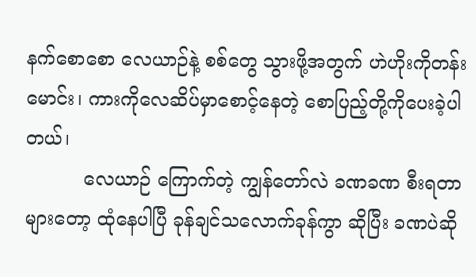နက်စောစော လေယာဉ်နဲ့ စစ်တွေ သွားဖို့အတွက် ဟဲဟိုးကိုတန်းမောင်း၊ ကားကိုလေဆိပ်မှာစောင့်နေတဲ့ စောပြည့်တို့ကိုပေးခဲ့ပါတယ်၊
          လေယာဉ် ကြောက်တဲ့ ကျွန်တော်လဲ ခဏခဏ စီးရတာများတော့ ထုံနေပါပြီ ခုန်ချင်သလောက်ခုန်ကွာ ဆိုပြီး ခဏပဲဆို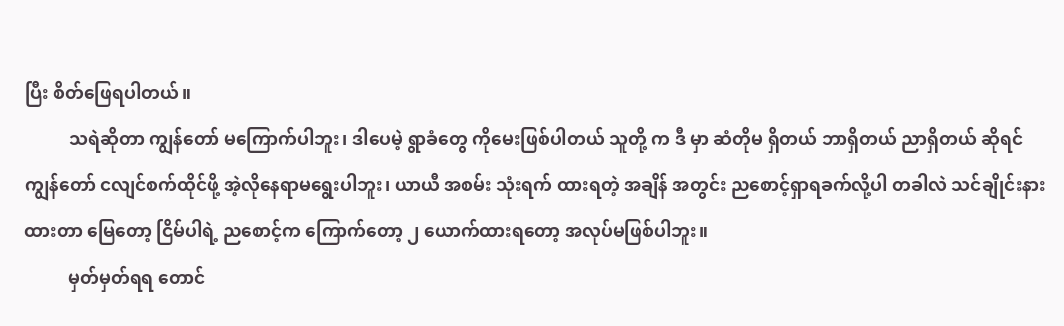ပြီး စိတ်ဖြေရပါတယ်။
          သရဲဆိုတာ ကျွန်တော် မကြောက်ပါဘူး၊ ဒါပေမဲ့ ရွာခံတွေ ကိုမေးဖြစ်ပါတယ် သူတို့ က ဒီ မှာ ဆံတိုမ ရှိတယ် ဘာရှိတယ် ညာရှိတယ် ဆိုရင် ကျွန်တော် ငလျင်စက်ထိုင်ဖို့ အဲ့လိုနေရာမရွေးပါဘူး၊ ယာယီ အစမ်း သုံးရက် ထားရတဲ့ အချိန် အတွင်း ညစောင့်ရှာရခက်လို့ပါ တခါလဲ သင်ချိုင်းနားထားတာ မြေတော့ ငြိမ်ပါရဲ့ ညစောင့်က ကြောက်တော့ ၂ ယောက်ထားရတော့ အလုပ်မဖြစ်ပါဘူး။
          မှတ်မှတ်ရရ တောင်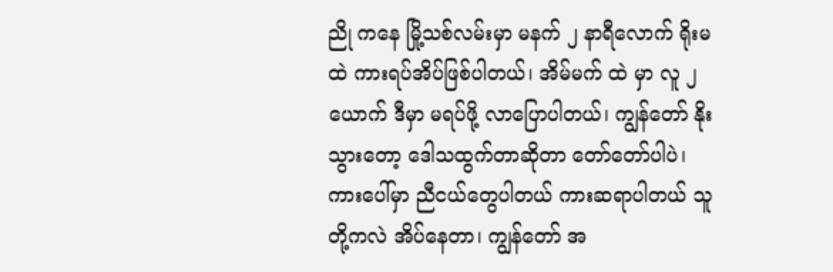ညို ကနေ မြို့သစ်လမ်းမှာ မနက် ၂ နာရီလောက် ရိုးမထဲ ကားရပ်အိပ်ဖြစ်ပါတယ်၊ အိမ်မက် ထဲ မှာ လူ ၂ ယောက် ဒီမှာ မရပ်ဖို့ လာပြောပါတယ်၊ ကျွန်တော် နိုးသွားတော့ ဒေါသထွက်တာဆိုတာ တော်တော်ပါပဲ၊ ကားပေါ်မှာ ညီငယ်တွေပါတယ် ကားဆရာပါတယ် သူတို့ကလဲ အိပ်နေတာ၊ ကျွန်တော် အ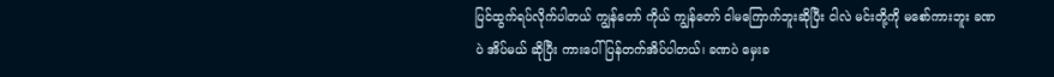ပြင်ထွက်ရပ်လိုက်ပါတယ် ကျွန်တော် ကိုယ် ကျွန်တော် ငါမကြောက်ဘူးဆိုပြီး ငါလဲ မင်းတို့ကို မစော်ကားဘူး ခဏ ပဲ အိပ်မယ် ဆိုပြီး ကားပေါ်ပြန်တက်အိပ်ပါတယ်၊ ခဏပဲ မှေးခ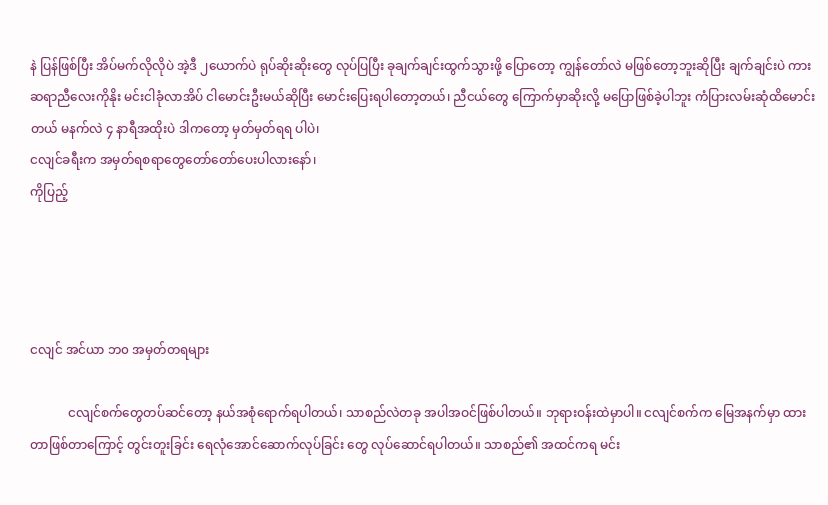နဲ ပြန်ဖြစ်ပြီး အိပ်မက်လိုလိုပဲ အဲ့ဒီ ၂ယောက်ပဲ ရုပ်ဆိုးဆိုးတွေ လုပ်ပြပြီး ခုချက်ချင်းထွက်သွားဖို့ ပြောတော့ ကျွန်တော်လဲ မဖြစ်တော့ဘူးဆိုပြီး ချက်ချင်းပဲ ကားဆရာညီလေးကိုနိုး မင်းငါခုံလာအိပ် ငါမောင်းဦးမယ်ဆိုပြီး မောင်းပြေးရပါတော့တယ်၊ ညီငယ်တွေ ကြောက်မှာဆိုးလို့ မပြောဖြစ်ခဲ့ပါဘူး ကံပြားလမ်းဆုံထိမောင်းတယ် မနက်လဲ ၄ နာရီအထိုးပဲ ဒါကတော့ မှတ်မှတ်ရရ ပါပဲ၊
ငလျင်ခရီးက အမှတ်ရစရာတွေတော်တော်ပေးပါလားနော်၊
ကိုပြည့်




ငလျင် အင်ယာ ဘ၀ အမှတ်တရများ

            ငလျင်စက်တွေတပ်ဆင်တော့ နယ်အစုံရောက်ရပါတယ်၊ သာစည်လဲတခု အပါအဝင်ဖြစ်ပါတယ်။ ဘုရားဝန်းထဲမှာပါ။ ငလျင်စက်က မြေအနက်မှာ ထားတာဖြစ်တာကြောင့် တွင်းတူးခြင်း ရေလုံအောင်ဆောက်လုပ်ခြင်း တွေ လုပ်ဆောင်ရပါတယ်။ သာစည်၏ အထင်ကရ မင်း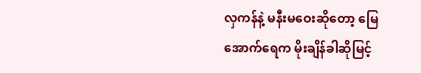လှကန်နဲ့ မနီးမဝေးဆိုတော့ မြေအောက်ရေက မိုးချိန်ခါဆိုမြင့်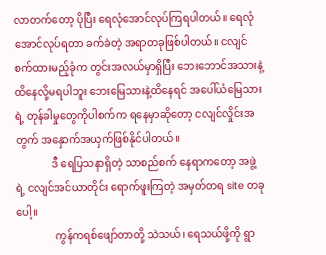လာတက်တော့ ပိုပြီး ရေလုံအောင်လုပ်ကြရပါတယ်။ ရေလုံအောင်လုပ်ရတာ ခက်ခဲတဲ့ အရာတခုဖြစ်ပါတယ်။ ငလျင်စက်ထားမည့်ခုံက တွင်းအလယ်မှာရှိပြီး ဘေးဘောင်အသားနဲ့ ထိနေလို့မရပါဘူး ဘေးမြေသားနဲ့ထိနေရင် အပေါ်ယံမြေသားရဲ့ တုန်ခါမှုတွေကိုပါစက်က ရနေမှာဆိုတော့ ငလျင်လှိုင်းအတွက် အနှောက်အယှက်ဖြစ်နိုင်ပါတယ်။
              ဒီ ရေပြသနာရှိတဲ့ သာစည်စက် နေရာကတော့ အဖွဲ့ရဲ့ ငလျင်အင်ယာတိုင်း ရောက်ဖူးကြတဲ့ အမှတ်တရ site တခုပေါ့။
               ကွန်ကရစ်ဖျော်တာတို့ သဲသယ်၊ ရေသယ်ဖို့ကို ရွာ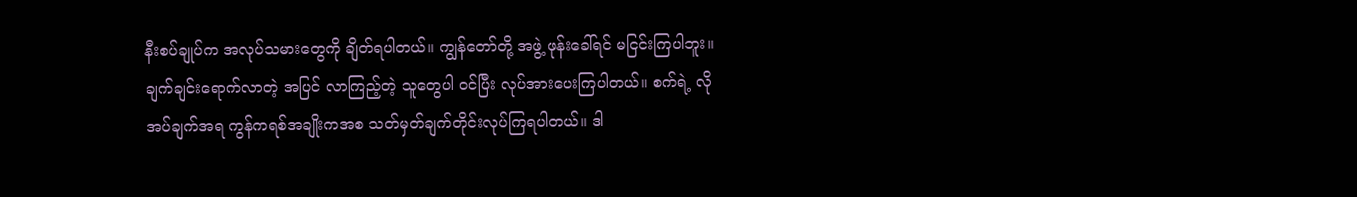နီးစပ်ချုပ်က အလုပ်သမားတွေကို ချိတ်ရပါတယ်။ ကျွန်တော်တို့ အဖွဲ့ ဖုန်းခေါ်ရင် မငြင်းကြပါဘူး။ ချက်ချင်းရောက်လာတဲ့ အပြင် လာကြည့်တဲ့ သူတွေပါ ဝင်ပြီး လုပ်အားပေးကြပါတယ်။ စက်ရဲ့ လိုအပ်ချက်အရ ကွန်ကရစ်အချိုးကအစ သတ်မှတ်ချက်တိုင်းလုပ်ကြရပါတယ်။ ဒါ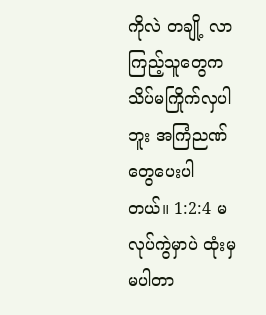ကိုလဲ တချို့ လာကြည့်သူတွေက သိပ်မကြိုက်လှပါဘူး အကြံညဏ်တွေပေးပါတယ်။ 1:2:4 မလုပ်ကွဲမှာပဲ ထုံးမှ မပါတာ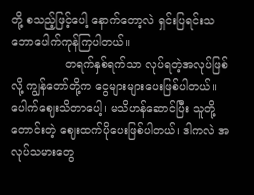တို့ စသည့်ဖြင့်ပေါ့ နောက်တော့လဲ ရှင်းပြရင်းသဘောပေါက်ကုန်ကြပါတယ်။
               တရက်နှစ်ရက်သာ လုပ်ရတဲ့အလုပ်ဖြစ်လို့ ကျွန်တော်တို့က ငွေများများပေးဖြစ်ပါတယ်။ ပေါက်ဈေးသိတာပေါ့၊ မသိဟန်ဆောင်ပြီး သူတို့တောင်းတဲ့ ဈေးထက်ပိုပေးဖြစ်ပါတယ်၊ ဒါကလဲ အလုပ်သမားတွေ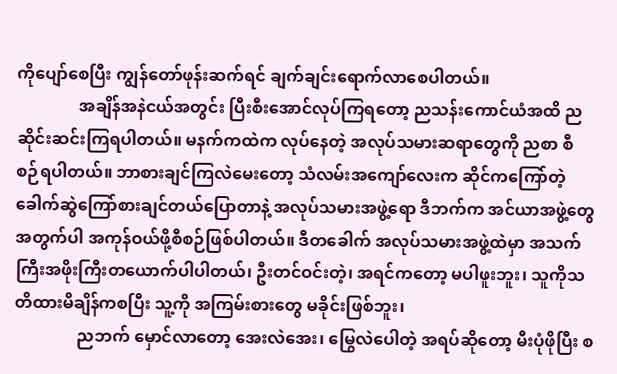ကိုပျော်စေပြီး ကျွန်တော်ဖုန်းဆက်ရင် ချက်ချင်းရောက်လာစေပါတယ်။
               အချိန်အနဲငယ်အတွင်း ပြီးစီးအောင်လုပ်ကြရတော့ ညသန်းကောင်ယံအထိ ညဆိုင်းဆင်းကြရပါတယ်။ မနက်ကထဲက လုပ်နေတဲ့ အလုပ်သမားဆရာတွေကို ညစာ စီစဉ်ရပါတယ်။ ဘာစားချင်ကြလဲမေးတော့ သံလမ်းအကျော်လေးက ဆိုင်ကကြော်တဲ့ ခေါက်ဆွဲကြော်စားချင်တယ်ပြောတာနဲ့ အလုပ်သမားအဖွဲ့ရော ဒီဘက်က အင်ယာအဖွဲ့တွေအတွက်ပါ အကုန်ဝယ်ဖို့စီစဉ်ဖြစ်ပါတယ်။ ဒီတခေါက် အလုပ်သမားအဖွဲ့ထဲမှာ အသက်ကြီးအဖိုးကြီးတယောက်ပါပါတယ်၊ ဦးတင်ဝင်းတဲ့၊ အရင်ကတော့ မပါဖူးဘူး၊ သူကိုသတိထားမိချိန်ကစပြီး သူ့ကို အကြမ်းစားတွေ မခိုင်းဖြစ်ဘူး၊
               ညဘက် မှောင်လာတော့ အေးလဲအေး၊ မြွေလဲပေါတဲ့ အရပ်ဆိုတော့ မီးပုံဖိုပြီး စ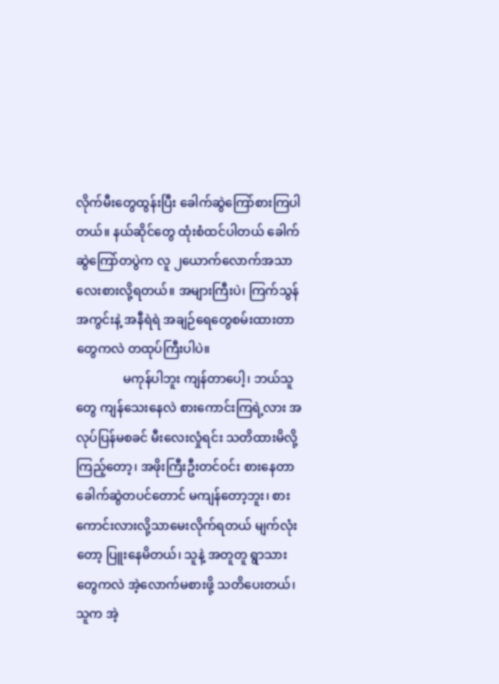လိုက်မီးတွေထွန်းပြီး ခေါက်ဆွဲကြော်စားကြပါတယ်။ နယ်ဆိုင်တွေ ထုံးစံထင်ပါတယ် ခေါက်ဆွဲကြော်တပွဲက လူ ၂ယောက်လောက်အသာလေးစားလို့ရတယ်။ အများကြီးပဲ၊ ကြက်သွန်အကွင်းနဲ့ အနီရဲရဲ အချဉ်ရေတွေစမ်းထားတာတွေကလဲ တထုပ်ကြီးပါပဲ။
               မကုန်ပါဘူး ကျန်တာပေါ့၊ ဘယ်သူတွေ ကျန်သေးနေလဲ စားကောင်းကြရဲ့လား အလုပ်ပြန်မစခင် မီးလေးလှုံရင်း သတိထားမိလို့ကြည့်တော့၊ အဖိုးကြီးဦးတင်ဝင်း စားနေတာ ခေါက်ဆွဲတပင်တောင် မကျန်တော့ဘူး၊ စားကောင်းလားလို့သာမေးလိုက်ရတယ် မျက်လုံးတော့ ပြူးနေမိတယ်၊ သူနဲ့ အတူတူ ရွာသားတွေကလဲ အဲ့လောက်မစားဖို့ သတိပေးတယ်၊ သူက အဲ့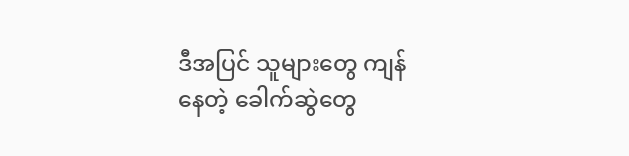ဒီအပြင် သူများတွေ ကျန်နေတဲ့ ခေါက်ဆွဲတွေ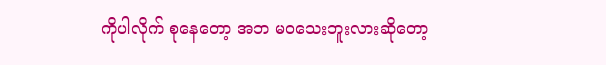ကိုပါလိုက် စုနေတော့ အဘ မဝသေးဘူးလားဆိုတော့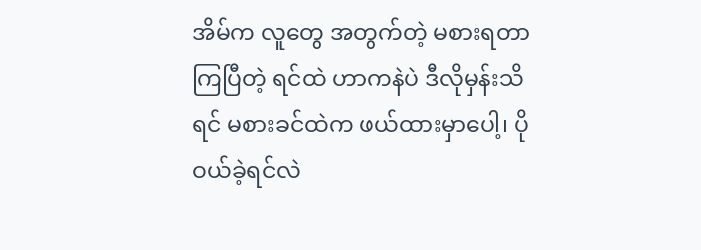အိမ်က လူတွေ အတွက်တဲ့ မစားရတာကြပြီတဲ့ ရင်ထဲ ဟာကနဲပဲ ဒီလိုမှန်းသိရင် မစားခင်ထဲက ဖယ်ထားမှာပေါ့၊ ပိုဝယ်ခဲ့ရင်လဲ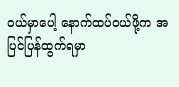ဝယ်မှာပေါ့ နောက်ထပ်ဝယ်ဖို့က အပြင်ပြန်ထွက်ရမှာ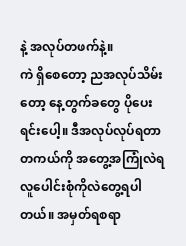နဲ့ အလုပ်တဖက်နဲ့။
ကဲ ရှိစေတော့ ညအလုပ်သိမ်းတော့ နေ့တွက်ခတွေ ပိုပေးရင်းပေါ့။ ဒီအလုပ်လုပ်ရတာ တကယ်ကို အတွေ့အကြုံလဲရ လူပေါင်းစုံကိုလဲတွေ့ရပါတယ်။ အမှတ်ရစရာ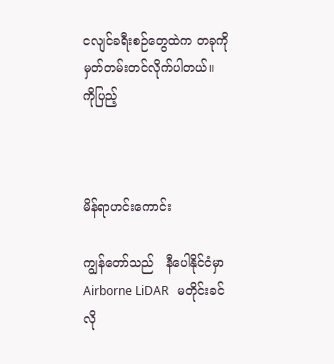ငလျင်ခရီးစဉ်တွေထဲက တခုကို မှတ်တမ်းတင်လိုက်ပါတယ်။
ကိုပြည့်



မိန်ရာဟင်းကောင်း

ကျွန်တော်သည်   နီပေါနိုင်ငံမှာ   Airborne LiDAR   မတိုင်းခင်   လို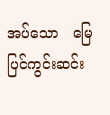အပ်သော   မြေပြင်ကွင်းဆင်း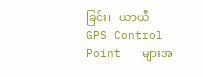ခြင်း၊   ယာယီ   GPS Control Point   များအ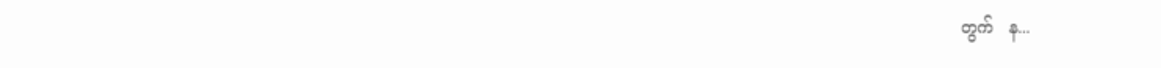တွက်   န...